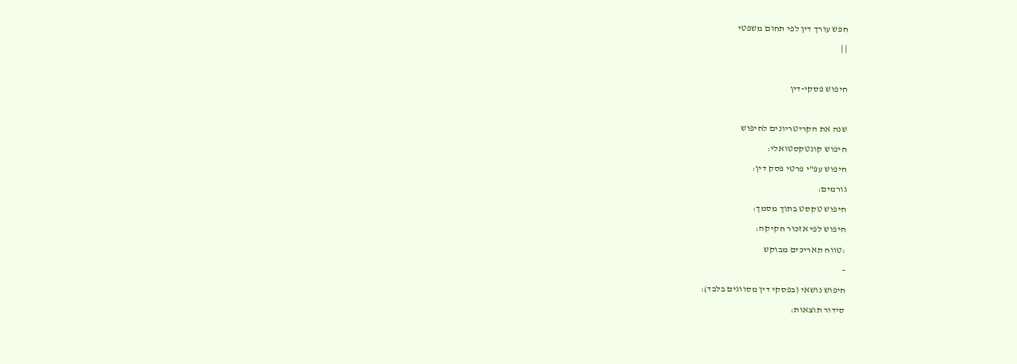חפש עורך דין לפי תחום משפטי
| |

חיפוש פסקי-דין

שנה את הקריטריונים לחיפוש
חיפוש קונטקסטואלי:
חיפוש עפ"י פרטי פסק דין:
גורמים:
חיפוש טקסט בתוך מסמך:
חיפוש לפי אזכור חקיקה:
:טווח תאריכים מבוקש
-
חיפוש נושאי (בפסקי דין מסווגים בלבד):
סידור תוצאות: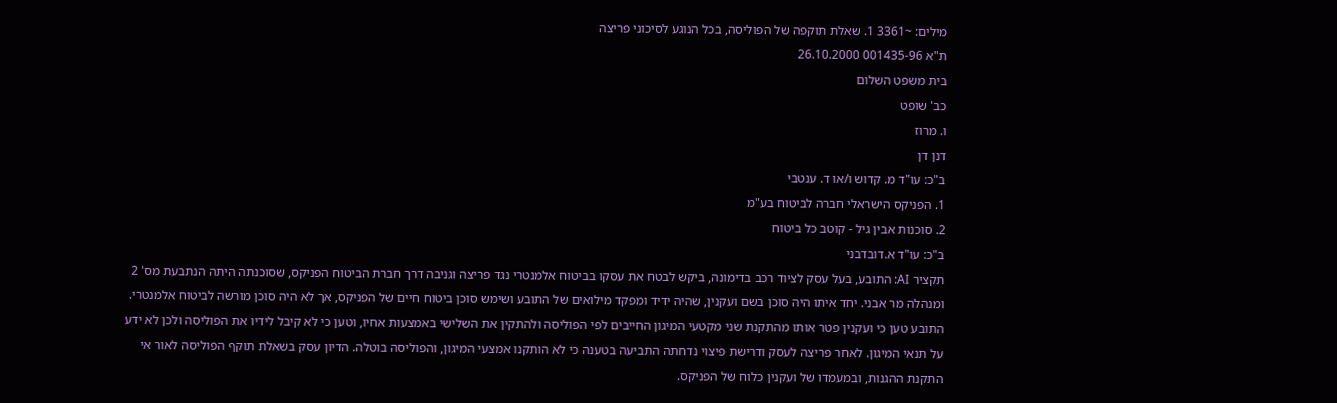מילים: ~3361 1. שאלת תוקפה של הפוליסה, בכל הנוגע לסיכוני פריצה
ת"א 001435-96 26.10.2000
בית משפט השלום
כב' שופט
ו. מרוז
דנן דן
ב"כ: עו"ד מ. קדוש ו/או ד. ענטבי
1. הפניקס הישראלי חברה לביטוח בע"מ
2. סוכנות אבין גיל - קוטב כל ביטוח
ב"כ: עו"ד א.דובדבני
תקציר AI: התובע, בעל עסק לציוד רכב בדימונה, ביקש לבטח את עסקו בביטוח אלמנטרי נגד פריצה וגניבה דרך חברת הביטוח הפניקס, שסוכנתה היתה הנתבעת מס' 2 ומנהלה מר אבני. יחד איתו היה סוכן בשם ועקנין, שהיה ידיד ומפקד מילואים של התובע ושימש סוכן ביטוח חיים של הפניקס, אך לא היה סוכן מורשה לביטוח אלמנטרי. התובע טען כי ועקנין פטר אותו מהתקנת שני מקטעי המיגון החייבים לפי הפוליסה ולהתקין את השלישי באמצעות אחיו, וטען כי לא קיבל לידיו את הפוליסה ולכן לא ידע על תנאי המיגון. לאחר פריצה לעסק ודרישת פיצוי נדחתה התביעה בטענה כי לא הותקנו אמצעי המיגון, והפוליסה בוטלה. הדיון עסק בשאלת תוקף הפוליסה לאור אי התקנת ההגנות, ובמעמדו של ועקנין כלוח של הפניקס.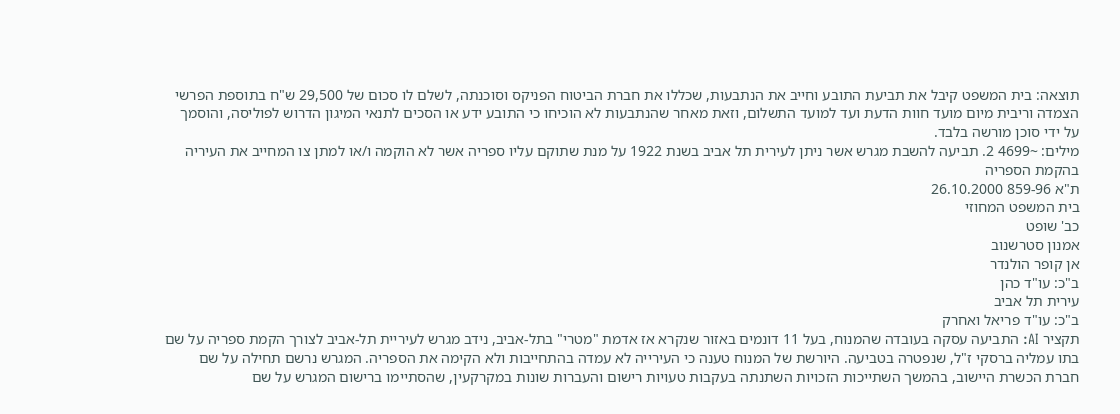תוצאה: בית המשפט קיבל את תביעת התובע וחייב את הנתבעות, שכללו את חברת הביטוח הפניקס וסוכנתה, לשלם לו סכום של 29,500 ש"ח בתוספת הפרשי הצמדה וריבית מיום מועד חוות הדעת ועד למועד התשלום, וזאת מאחר שהנתבעות לא הוכיחו כי התובע ידע או הסכים לתנאי המיגון הדרוש לפוליסה, והוסמך על ידי סוכן מורשה בלבד.
מילים: ~4699 2. תביעה להשבת מגרש אשר ניתן לעירית תל אביב בשנת 1922 על מנת שתוקם עליו ספריה אשר לא הוקמה ו/או למתן צו המחייב את העיריה בהקמת הספריה
ת"א 859-96 26.10.2000
בית המשפט המחוזי
כב' שופט
אמנון סטרשנוב
אן קופר הולנדר
ב"כ: עו"ד כהן
עירית תל אביב
ב"כ: עו"ד פריאל ואחרק
תקציר AI: התביעה עסקה בעובדה שהמנוח, בעל 11 דונמים באזור שנקרא אז אדמת "מטרי" בתל-אביב, נידב מגרש לעיריית תל-אביב לצורך הקמת ספריה על שם בתו עמליה ברסקי ז"ל, שנפטרה בטביעה. היורשת של המנוח טענה כי העירייה לא עמדה בהתחייבות ולא הקימה את הספריה. המגרש נרשם תחילה על שם חברת הכשרת היישוב, בהמשך השתייכות הזכויות השתנתה בעקבות טעויות רישום והעברות שונות במקרקעין, שהסתיימו ברישום המגרש על שם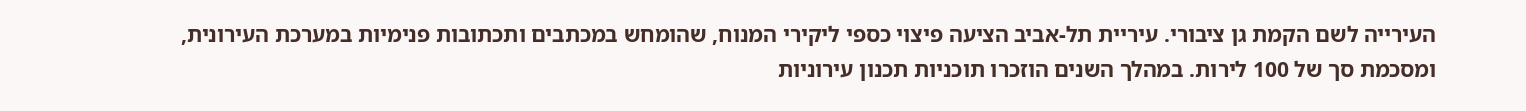העירייה לשם הקמת גן ציבורי. עיריית תל-אביב הציעה פיצוי כספי ליקירי המנוח, שהומחש במכתבים ותכתובות פנימיות במערכת העירונית, ומסכמת סך של 100 לירות. במהלך השנים הוזכרו תוכניות תכנון עירוניות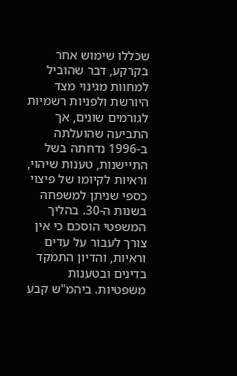שכללו שימוש אחר בקרקע, דבר שהוביל למחוות מגינוי מצד היורשת ולפניות רשמיות לגורמים שונים, אך התביעה שהועלתה ב-1996 נדחתה בשל התיישנות, טענות שיהוי, וראיות לקיומו של פיצוי כספי שניתן למשפחה בשנות ה-30. בהליך המשפטי הוסכם כי אין צורך לעבור על עדים וראיות, והדיון התמקד בדינים ובטענות משפטיות. ביהמ"ש קבע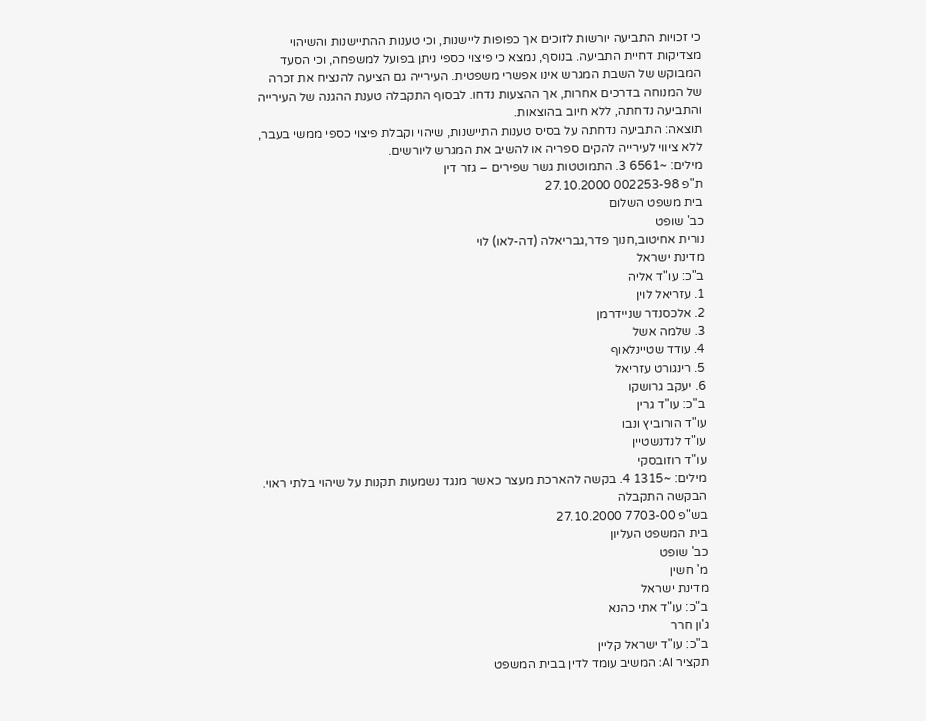כי זכויות התביעה יורשות לזוכים אך כפופות ליישנות, וכי טענות ההתיישנות והשיהוי מצדיקות דחיית התביעה. בנוסף, נמצא כי פיצוי כספי ניתן בפועל למשפחה, וכי הסעד המבוקש של השבת המגרש אינו אפשרי משפטית. העירייה גם הציעה להנציח את זכרה של המנוחה בדרכים אחרות, אך ההצעות נדחו. לבסוף התקבלה טענת ההגנה של העירייה והתביעה נדחתה, ללא חיוב בהוצאות.
תוצאה: התביעה נדחתה על בסיס טענות התיישנות, שיהוי וקבלת פיצוי כספי ממשי בעבר, ללא ציווי לעירייה להקים ספריה או להשיב את המגרש ליורשים.
מילים: ~6561 3. התמוטטות גשר שפירים – גזר דין
ת"פ 002253-98 27.10.2000
בית משפט השלום
כב' שופט
נורית אחיטוב,חנוך פדר,גבריאלה (דה-לאו) לוי
מדינת ישראל
ב"כ: עו"ד אליה
1. עזריאל לוין
2. אלכסנדר שניידרמן
3. שלמה אשל
4. עודד שטיינלאוף
5. רינגורט עזריאל
6. יעקב גרושקו
ב"כ: עו"ד גרין
עו"ד הורוביץ ונבו
עו"ד לנדנשטיין
עו"ד רוזובסקי
מילים: ~1315 4. בקשה להארכת מעצר כאשר מנגד נשמעות תקנות על שיהוי בלתי ראוי. הבקשה התקבלה
בש"פ 7703-00 27.10.2000
בית המשפט העליון
כב' שופט
מ' חשין
מדינת ישראל
ב"כ: עו"ד אתי כהנא
ג'ון חרר
ב"כ: עו"ד ישראל קליין
תקציר AI: המשיב עומד לדין בבית המשפט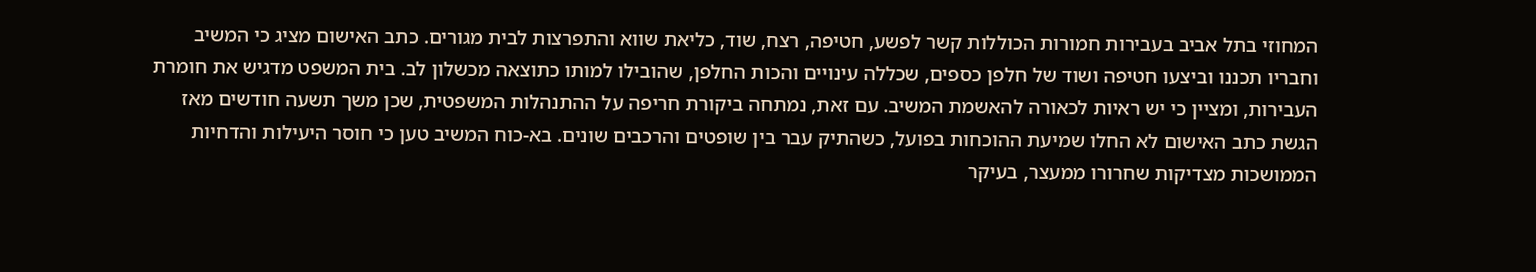המחוזי בתל אביב בעבירות חמורות הכוללות קשר לפשע, חטיפה, רצח, שוד, כליאת שווא והתפרצות לבית מגורים. כתב האישום מציג כי המשיב וחבריו תכננו וביצעו חטיפה ושוד של חלפן כספים, שכללה עינויים והכות החלפן, שהובילו למותו כתוצאה מכשלון לב. בית המשפט מדגיש את חומרת העבירות, ומציין כי יש ראיות לכאורה להאשמת המשיב. עם זאת, נמתחה ביקורת חריפה על ההתנהלות המשפטית, שכן משך תשעה חודשים מאז הגשת כתב האישום לא החלו שמיעת ההוכחות בפועל, כשהתיק עבר בין שופטים והרכבים שונים. בא-כוח המשיב טען כי חוסר היעילות והדחיות הממושכות מצדיקות שחרורו ממעצר, בעיקר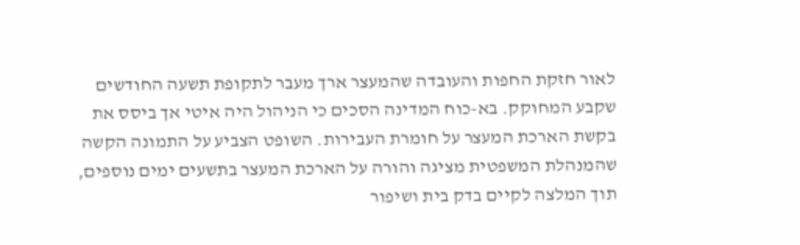לאור חזקת החפות והעובדה שהמעצר ארך מעבר לתקופת תשעה החודשים שקבע המחוקק. בא-כוח המדינה הסכים כי הניהול היה איטי אך ביסס את בקשת הארכת המעצר על חומרת העבירות. השופט הצביע על התמונה הקשה שהמנהלת המשפטית מציגה והורה על הארכת המעצר בתשעים ימים נוספים, תוך המלצה לקיים בדק בית ושיפור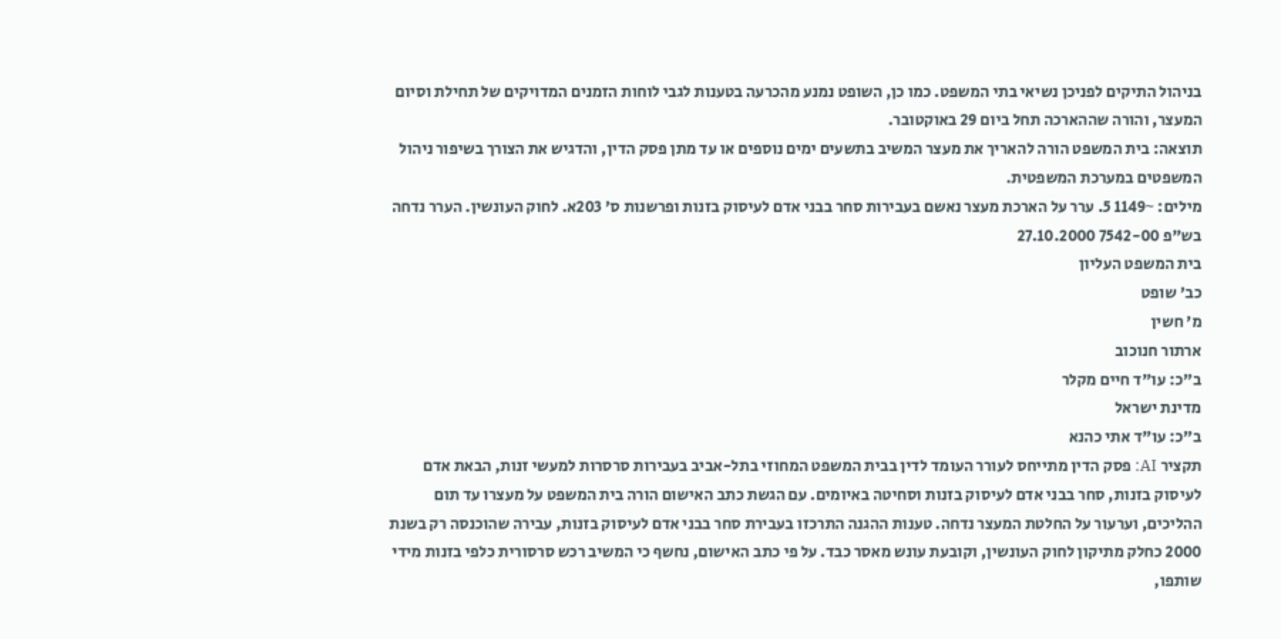בניהול התיקים לפניכן נשיאי בתי המשפט. כמו כן, השופט נמנע מהכרעה בטענות לגבי לוחות הזמנים המדויקים של תחילת וסיום המעצר, והורה שההארכה תחל ביום 29 באוקטובר.
תוצאה: בית המשפט הורה להאריך את מעצר המשיב בתשעים ימים נוספים או עד מתן פסק הדין, והדגיש את הצורך בשיפור ניהול המשפטים במערכת המשפטית.
מילים: ~1149 5. ערר על הארכת מעצר נאשם בעבירות סחר בבני אדם לעיסוק בזנות ופרשנות ס' 203א. לחוק העונשין. הערר נדחה
בש"פ 7542-00 27.10.2000
בית המשפט העליון
כב' שופט
מ' חשין
ארתור חנוכוב
ב"כ: עו"ד חיים מקלר
מדינת ישראל
ב"כ: עו"ד אתי כהנא
תקציר AI: פסק הדין מתייחס לעורר העומד לדין בבית המשפט המחוזי בתל-אביב בעבירות סרסרות למעשי זנות, הבאת אדם לעיסוק בזנות, סחר בבני אדם לעיסוק בזנות וסחיטה באיומים. עם הגשת כתב האישום הורה בית המשפט על מעצרו עד תום ההליכים, וערעור על החלטת המעצר נדחה. טענות ההגנה התרכזו בעבירת סחר בבני אדם לעיסוק בזנות, עבירה שהוכנסה רק בשנת 2000 כחלק מתיקון לחוק העונשין, וקובעת עונש מאסר כבד. על פי כתב האישום, נחשף כי המשיב רכש סרסורית כלפי בזנות מידי שותפו,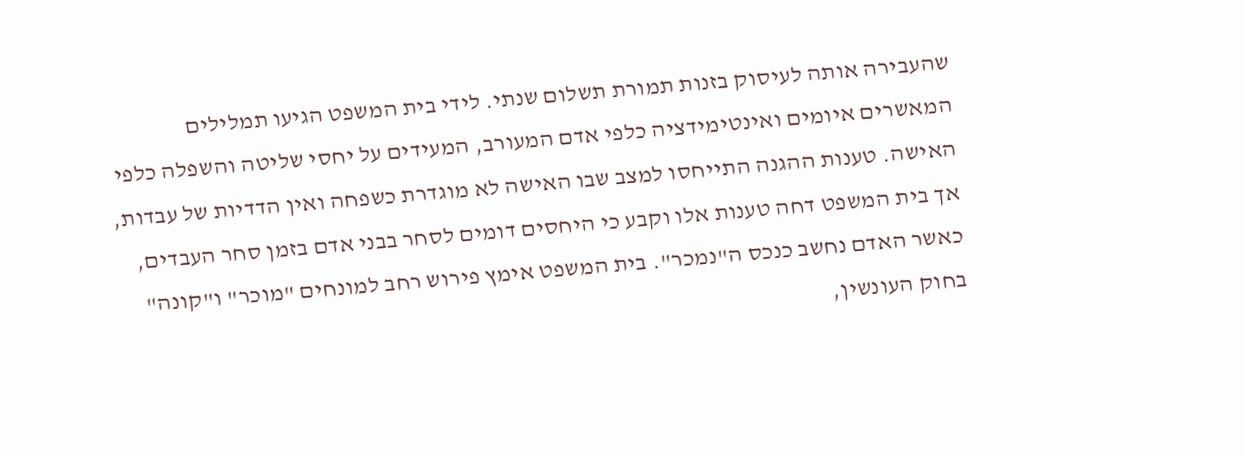שהעבירה אותה לעיסוק בזנות תמורת תשלום שנתי. לידי בית המשפט הגיעו תמלילים המאשרים איומים ואינטימידציה כלפי אדם המעורב, המעידים על יחסי שליטה והשפלה כלפי האישה. טענות ההגנה התייחסו למצב שבו האישה לא מוגדרת כשפחה ואין הדדיות של עבדות, אך בית המשפט דחה טענות אלו וקבע כי היחסים דומים לסחר בבני אדם בזמן סחר העבדים, כאשר האדם נחשב כנכס ה"נמכר". בית המשפט אימץ פירוש רחב למונחים "מוכר" ו"קונה" בחוק העונשין,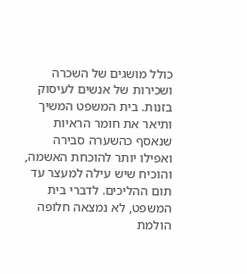כולל מושגים של השכרה ושכירות של אנשים לעיסוק בזנות. בית המשפט המשיך ותיאר את חומר הראיות שנאסף כהשערה סבירה ואפילו יותר להוכחת האשמה, והוכיח שיש עילה למעצר עד תום ההליכים. לדברי בית המשפט, לא נמצאה חלופה הולמת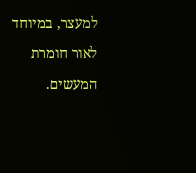למעצר, במיוחד לאור חומרת המעשים.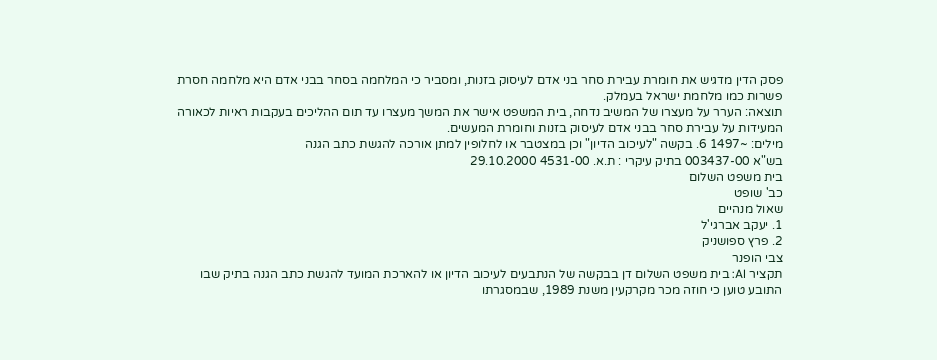פסק הדין מדגיש את חומרת עבירת סחר בני אדם לעיסוק בזנות, ומסביר כי המלחמה בסחר בבני אדם היא מלחמה חסרת פשרות כמו מלחמת ישראל בעמלק.
תוצאה: הערר על מעצרו של המשיב נדחה, בית המשפט אישר את המשך מעצרו עד תום ההליכים בעקבות ראיות לכאורה המעידות על עבירת סחר בבני אדם לעיסוק בזנות וחומרת המעשים.
מילים: ~1497 6. בקשה "לעיכוב הדיון" וכן במצטבר או לחלופין למתן אורכה להגשת כתב הגנה
בש"א 003437-00 בתיק עיקרי : ת.א. 4531-00 29.10.2000
בית משפט השלום
כב' שופט
שאול מנהיים
1. יעקב אברגי'ל
2. פרץ ספושניק
צבי הופנר
תקציר AI: בית משפט השלום דן בבקשה של הנתבעים לעיכוב הדיון או להארכת המועד להגשת כתב הגנה בתיק שבו התובע טוען כי חוזה מכר מקרקעין משנת 1989, שבמסגרתו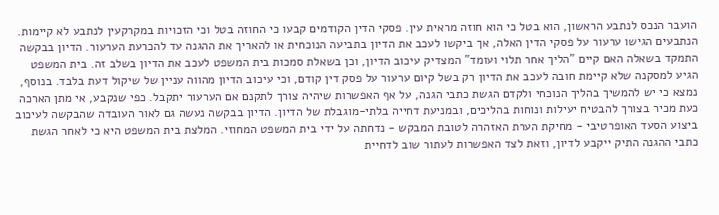הועבר הנכס לנתבע הראשון, הוא בטל כי הוא חוזה מראית עין. פסקי הדין הקודמים קבעו כי החוזה בטל וכי הזכויות במקרקעין לנתבע לא קיימות. הנתבעים הגישו ערעור על פסקי הדין האלה, אך ביקשו לעכב את הדיון בתביעה הנוכחית או להאריך את ההגנה עד להכרעת הערעור. הדיון בבקשה התמקד בשאלה האם קיים "הליך אחר תלוי ועומד" המצדיק עיכוב הדיון, וכן בשאלת סמכות בית המשפט לעכב את הדיון בשלב זה. בית המשפט הגיע למסקנה שלא קיימת חובה לעכב את הדיון רק בשל קיום ערעור על פסק דין קודם, וכי עיכוב הדיון מהווה עניין של שיקול דעת בלבד. בנוסף, נמצא כי יש להמשיך בהליך הנוכחי ולקדם הגשת כתבי הגנה, על אף האפשרות שיהיה צורך לתקנם אם הערעור יתקבל. כפי שנקבע, אי מתן הארכה כעת מכיר בצורך להבטיח יעילות ונוחות בהליכים, ובמניעת דחייה בלתי-מוגבלת של הדיון. הדיון בבקשה נעשה גם לאור העובדה שהבקשה לעיכוב ביצוע הסעד האופרטיבי - מחיקת הערת האזהרה לטובת המבקש - נדחתה על ידי בית המשפט המחוזי. המלצת בית המשפט היא כי לאחר הגשת כתבי ההגנה התיק ייקבע לדיון, וזאת לצד האפשרות לעתור שוב לדחיית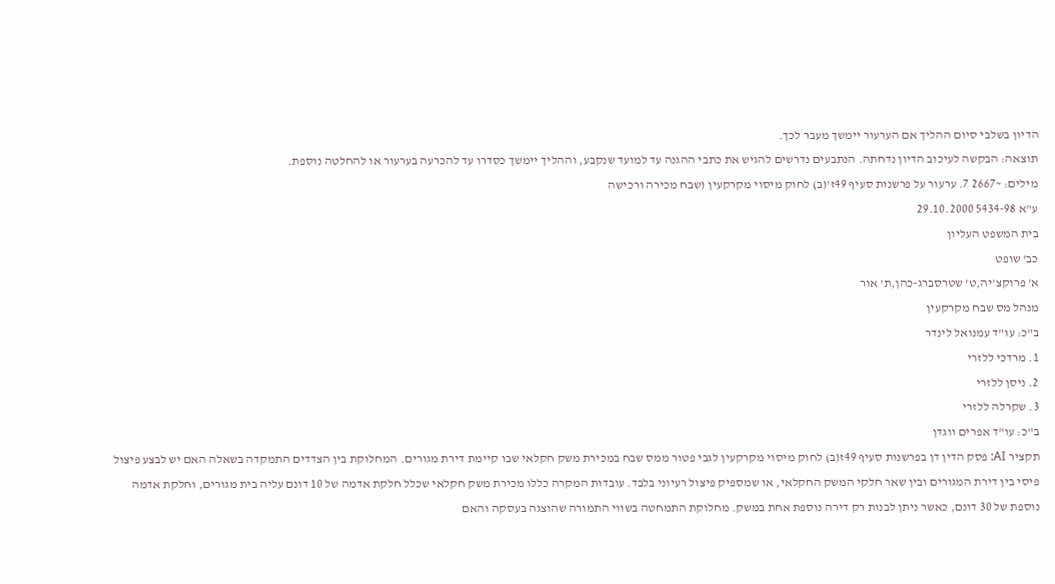הדיון בשלבי סיום ההליך אם הערעור יימשך מעבר לכך.
תוצאה: הבקשה לעיכוב הדיון נדחתה. הנתבעים נדרשים להגיש את כתבי ההגנה עד למועד שנקבע, וההליך יימשך כסדרו עד להכרעה בערעור או להחלטה נוספת.
מילים: ~2667 7. ערעור על פרשנות סעיף 49ז'(ב) לחוק מיסוי מקרקעין (שבח מכירה ורכישה
ע"א 5434-98 29.10.2000
בית המשפט העליון
כב' שופט
א' פרוקצ'יה,ט' שטרסברג-כהן,ת' אור
מנהל מס שבח מקרקעין
ב"כ: עו"ד עמנואל לינדר
1. מרדכי ללזרי
2. ניסן ללזרי
3. שקרלה ללזרי
ב"כ: עו"ד אפרים ווגדן
תקציר AI: פסק הדין דן בפרשנות סעיף 49ז(ב) לחוק מיסוי מקרקעין לגבי פטור ממס שבח במכירת משק חקלאי שבו קיימת דירת מגורים. המחלוקת בין הצדדים התמקדה בשאלה האם יש לבצע פיצול פיסי בין דירת המגורים ובין שאר חלקי המשק החקלאי, או שמספיק פיצול רעיוני בלבד. עובדות המקרה כללו מכירת משק חקלאי שכלל חלקת אדמה של 10 דונם עליה בית מגורים, וחלקת אדמה נוספת של 30 דונם, כאשר ניתן לבנות רק דירה נוספת אחת במשק. מחלוקת התמחטה בשווי התמורה שהוצגה בעסקה והאם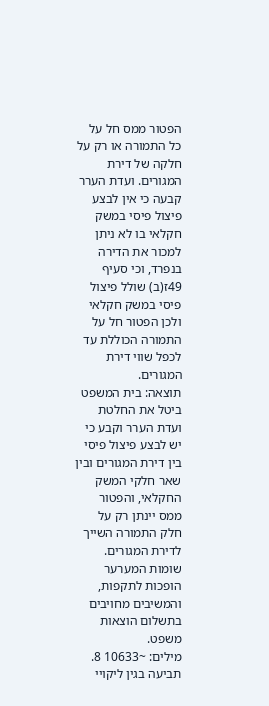הפטור ממס חל על כל התמורה או רק על חלקה של דירת המגורים. ועדת הערר קבעה כי אין לבצע פיצול פיסי במשק חקלאי בו לא ניתן למכור את הדירה בנפרד, וכי סעיף 49ז(ב) שולל פיצול פיסי במשק חקלאי ולכן הפטור חל על התמורה הכוללת עד לכפל שווי דירת המגורים.
תוצאה: בית המשפט ביטל את החלטת ועדת הערר וקבע כי יש לבצע פיצול פיסי בין דירת המגורים ובין שאר חלקי המשק החקלאי, והפטור ממס יינתן רק על חלק התמורה השייך לדירת המגורים. שומות המערער הופכות לתקפות, והמשיבים מחויבים בתשלום הוצאות משפט.
מילים: ~10633 8. תביעה בגין ליקויי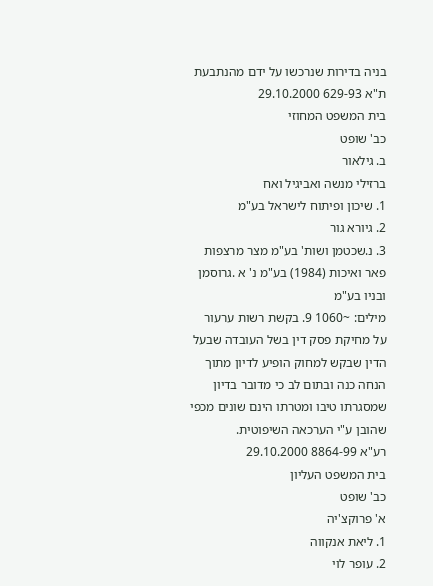בניה בדירות שנרכשו על ידם מהנתבעת
ת"א 629-93 29.10.2000
בית המשפט המחוזי
כב' שופט
ב. גילאור
ברזילי מנשה ואביגיל ואח
1. שיכון ופיתוח לישראל בע"מ
2. גיורא גור
3. נ.שכטמן ושות' בע"מ מצר מרצפות פאר ואיכות (1984) בע"מ נ' א .גרוסמן ובניו בע"מ
מילים: ~1060 9. בקשת רשות ערעור על מחיקת פסק דין בשל העובדה שבעל הדין שבקש למחוק הופיע לדיון מתוך הנחה כנה ובתום לב כי מדובר בדיון שמסגרתו טיבו ומטרתו הינם שונים מכפי שהובן ע"י הערכאה השיפוטית.
רע"א 8864-99 29.10.2000
בית המשפט העליון
כב' שופט
א' פרוקצ'יה
1. ליאת אנקווה
2. עופר לוי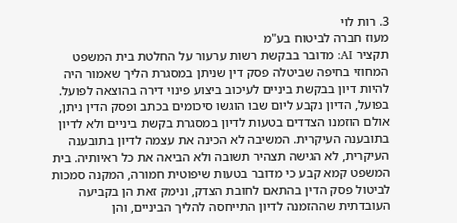3. רות לוי
מעוז חברה לביטוח בע"מ
תקציר AI: מדובר בבקשת רשות ערעור על החלטת בית המשפט המחוזי בחיפה שביטלה פסק דין שניתן במסגרת הליך שאמור היה להיות דיון בבקשת ביניים לעיכוב ביצוע פינוי דירה בהוצאה לפועל. בפועל, הדיון נקבע ליום שבו הוגשו סיכומים בכתב ופסק הדין ניתן, אולם הוזמנו הצדדים בטעות לדיון במסגרת בקשת ביניים ולא לדיון בתובענה העיקרית. המשיבה לא הכינה את עצמה לדיון בתובענה העיקרית, לא הגישה תצהיר תשובה ולא הביאה את כל ראיותיה. בית המשפט קמא קבע כי מדובר בטעות שיפוטית חמורה, המקנה סמכות לביטול פסק הדין בהתאם לחובת הצדק, ונימק זאת הן בקביעה העובדתית שההזמנה לדיון התייחסה להליך הביניים, והן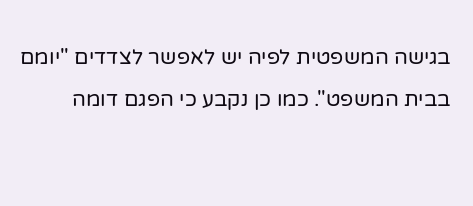בגישה המשפטית לפיה יש לאפשר לצדדים "יומם בבית המשפט". כמו כן נקבע כי הפגם דומה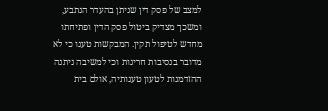למצב של פסק דין שניתן בהעדר הנתבע, ומשכך מצדיק ביטול פסק הדין ופתיחתו מחדש לטיפול תקין. המבקשות טענו כי לא מדובר בנסיבות חריגות וכי למשיבה ניתנה ההזדמנות לטעון טענותיה, אולם בית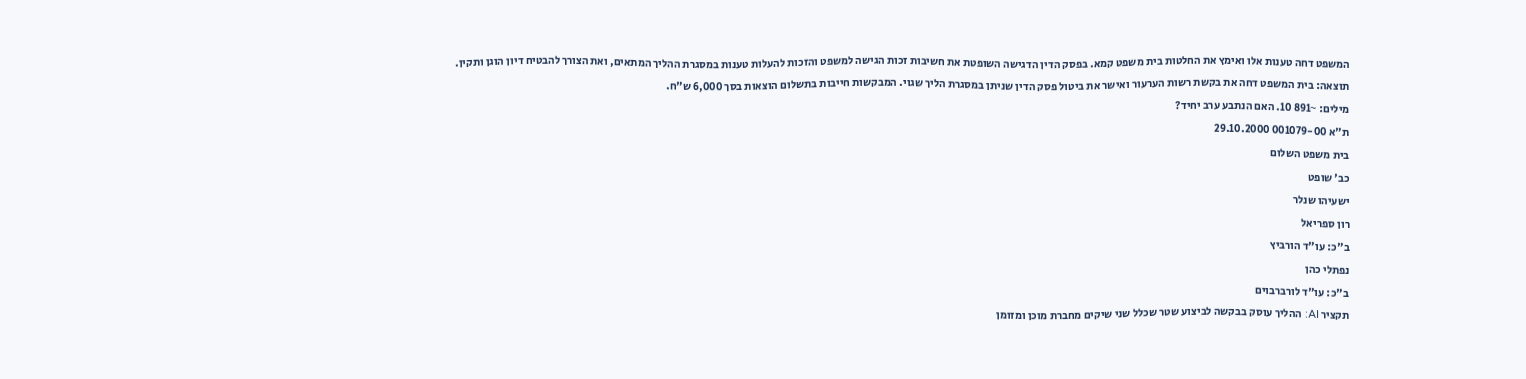המשפט דחה טענות אלו ואימץ את החלטות בית משפט קמא. בפסק הדין הדגישה השופטת את חשיבות זכות הגישה למשפט והזכות להעלות טענות במסגרת ההליך המתאים, ואת הצורך להבטיח דיון הוגן ותקין.
תוצאה: בית המשפט דחה את בקשת רשות הערעור ואישר את ביטול פסק הדין שניתן במסגרת הליך שגוי. המבקשות חייבות בתשלום הוצאות בסך 6,000 ש"ח.
מילים: ~891 10. האם הנתבע ערב יחיד?
ת"א 001079-00 29.10.2000
בית משפט השלום
כב' שופט
ישעיהו שנלר
רון ספריאל
ב"כ: עו"ד הורביץ
נפתלי כהן
ב"כ: עו"ד לורברבוים
תקציר AI: ההליך עוסק בבקשה לביצוע שטר שכלל שני שיקים מחברת מוכן ומזומן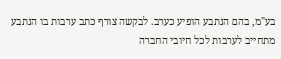בע"מ, בהם הנתבע הופיע כערב. לבקשה צורף כתב ערבות בו הנתבע מתחייב לערבות לכל חיובי החברה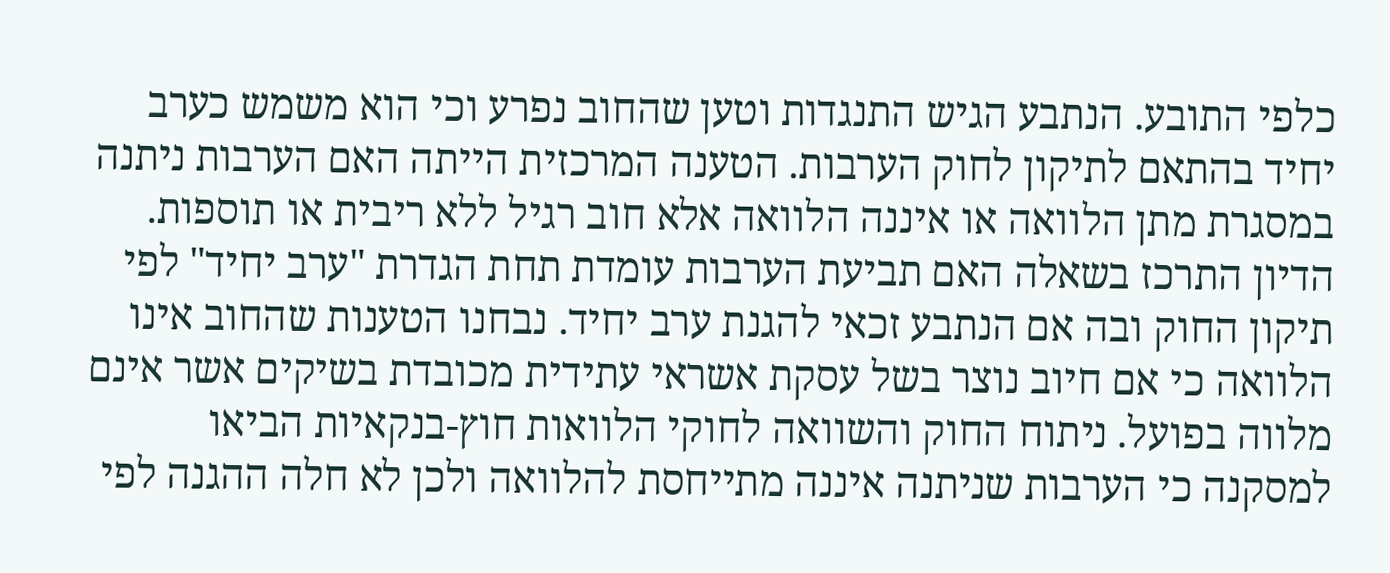כלפי התובע. הנתבע הגיש התנגדות וטען שהחוב נפרע וכי הוא משמש כערב יחיד בהתאם לתיקון לחוק הערבות. הטענה המרכזית הייתה האם הערבות ניתנה במסגרת מתן הלוואה או איננה הלוואה אלא חוב רגיל ללא ריבית או תוספות. הדיון התרכז בשאלה האם תביעת הערבות עומדת תחת הגדרת "ערב יחיד" לפי תיקון החוק ובה אם הנתבע זכאי להגנת ערב יחיד. נבחנו הטענות שהחוב אינו הלוואה כי אם חיוב נוצר בשל עסקת אשראי עתידית מכובדת בשיקים אשר אינם מלווה בפועל. ניתוח החוק והשוואה לחוקי הלוואות חוץ-בנקאיות הביאו למסקנה כי הערבות שניתנה איננה מתייחסת להלוואה ולכן לא חלה ההגנה לפי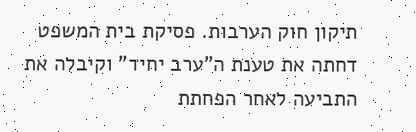תיקון חוק הערבות. פסיקת בית המשפט דחתה את טענת ה"ערב יחיד" וקיבלה את התביעה לאחר הפחתת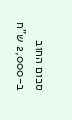סכום החוב ב-2,000 ש"ח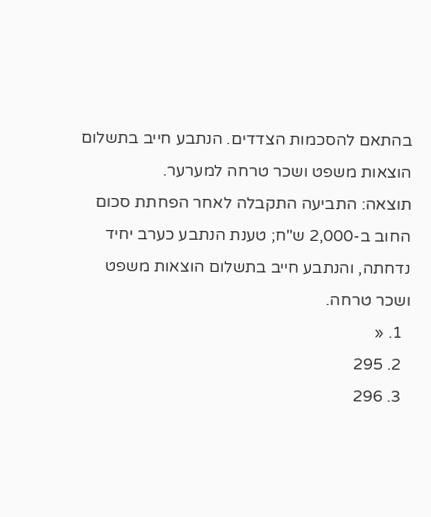בהתאם להסכמות הצדדים. הנתבע חייב בתשלום הוצאות משפט ושכר טרחה למערער.
תוצאה: התביעה התקבלה לאחר הפחתת סכום החוב ב-2,000 ש"ח; טענת הנתבע כערב יחיד נדחתה, והנתבע חייב בתשלום הוצאות משפט ושכר טרחה.
  1. «
  2. 295
  3. 296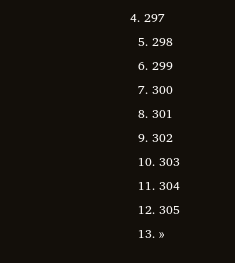4. 297
  5. 298
  6. 299
  7. 300
  8. 301
  9. 302
  10. 303
  11. 304
  12. 305
  13. »